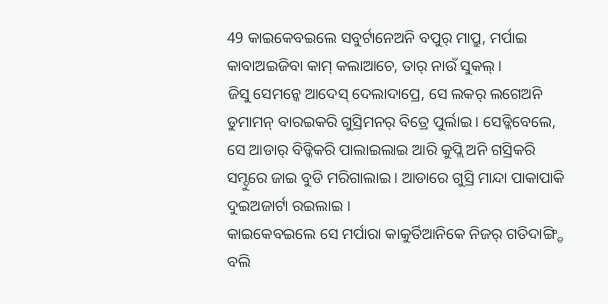49 କାଇକେବଇଲେ ସବୁର୍ଟାନେଅନି ବପୁର୍ ମାପ୍ରୁ, ମର୍ପାଇ କାବାଅଇଜିବା କାମ୍ କଲାଆଚେ, ତାର୍ ନାଉଁ ସୁକଲ୍ ।
ଜିସୁ ସେମନ୍କେ ଆଦେସ୍ ଦେଲାଦାପ୍ରେ, ସେ ଲକର୍ ଲଗେଅନି ଡୁମାମନ୍ ବାରଇକରି ଗୁସ୍ରିମନର୍ ବିତ୍ରେ ପୁର୍ଲାଇ । ସେଡ୍କିବେଲେ, ସେ ଆଡାର୍ ବିଡ୍କିକରି ପାଲାଇଲାଇ ଆରି କୁପ୍ଲି ଅନି ଗସ୍ରିକରି ସମ୍ଦୁରେ ଜାଇ ବୁଡି ମରିଗାଲାଇ । ଆଡାରେ ଗୁସ୍ରି ମାନ୍ଦା ପାକାପାକି ଦୁଇଅଜାର୍ଟା ରଇଲାଇ ।
କାଇକେବଇଲେ ସେ ମର୍ପାରା କାକୁର୍ତିଆନିକେ ନିଜର୍ ଗତିଦାଙ୍ଗ୍ଡି ବଲି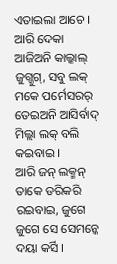ଏତାଇଲା ଆଚେ । ଆରି ଦେକା ଆଜିଅନି କାଲ୍କାଲ୍ ଜୁଗ୍ଜୁଗ୍, ସବୁ ଲକ୍ ମକେ ପର୍ମେସରର୍ ତେଇଅନି ଆସିର୍ବାଦ୍ ମିଲ୍ଲା ଲକ୍ ବଲି କଇବାଇ ।
ଆରି ଜନ୍ ଲକ୍ମନ୍ ତାକେ ଡରିକରି ରଇବାଇ, ଜୁଗେ ଜୁଗେ ସେ ସେମନ୍କେ ଦୟା କର୍ସି ।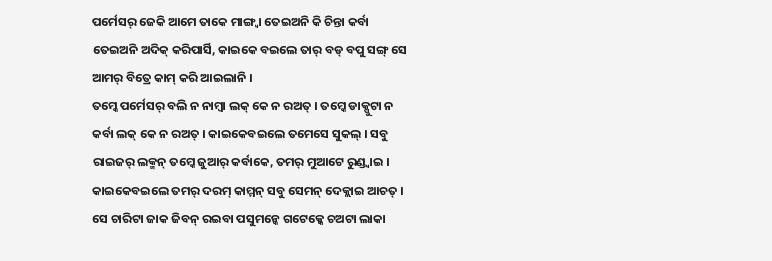ପର୍ମେସର୍ ଜେକି ଆମେ ତାକେ ମାଙ୍ଗ୍ବା ତେଇଅନି କି ଚିନ୍ତା କର୍ବା ତେଇଅନି ଅଦିକ୍ କରିପାର୍ସି, କାଇକେ ବଇଲେ ତାର୍ ବଡ୍ ବପୁ ସଙ୍ଗ୍ ସେ ଆମର୍ ବିତ୍ରେ କାମ୍ କରି ଆଇଲାନି ।
ତମ୍କେ ପର୍ମେସର୍ ବଲି ନ ନାମ୍ବା ଲକ୍ କେ ନ ରଅତ୍ । ତମ୍କେ ଡାକ୍ପୁଟା ନ କର୍ବା ଲକ୍ କେ ନ ରଅତ୍ । କାଇକେବଇଲେ ତମେସେ ସୁକଲ୍ । ସବୁ ରାଇଜର୍ ଲକ୍ମନ୍ ତମ୍କେ ଜୁଆର୍ କର୍ବାକେ, ତମର୍ ମୁଆଟେ ରୁଣ୍ଡ୍ବାଇ । କାଇକେବଇଲେ ତମର୍ ଦରମ୍ କାମ୍ମନ୍ ସବୁ ସେମନ୍ ଦେକ୍ଲାଇ ଆଚତ୍ ।
ସେ ଚାରିଟା ଜାକ ଜିବନ୍ ରଇବା ପସୁମନ୍କେ ଗଟେକ୍କେ ଚଅଟା ଲାକା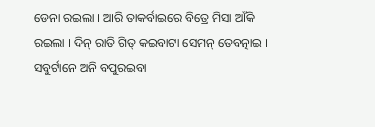ଡେନା ରଇଲା । ଆରି ତାକର୍ବାଇରେ ବିତ୍ରେ ମିସା ଆଁକି ରଇଲା । ଦିନ୍ ରାତି ଗିତ୍ କଇବାଟା ସେମନ୍ ତେବତ୍ନାଇ । ସବୁର୍ଟାନେ ଅନି ବପୁରଇବା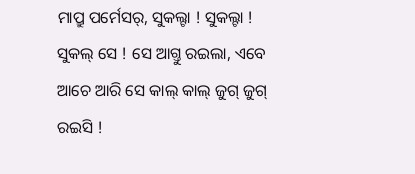ମାପ୍ରୁ ପର୍ମେସର୍, ସୁକଲ୍ଟା ! ସୁକଲ୍ଟା ! ସୁକଲ୍ ସେ ! ସେ ଆଗ୍ତୁ ରଇଲା, ଏବେ ଆଚେ ଆରି ସେ କାଲ୍ କାଲ୍ ଜୁଗ୍ ଜୁଗ୍ ରଇସି !